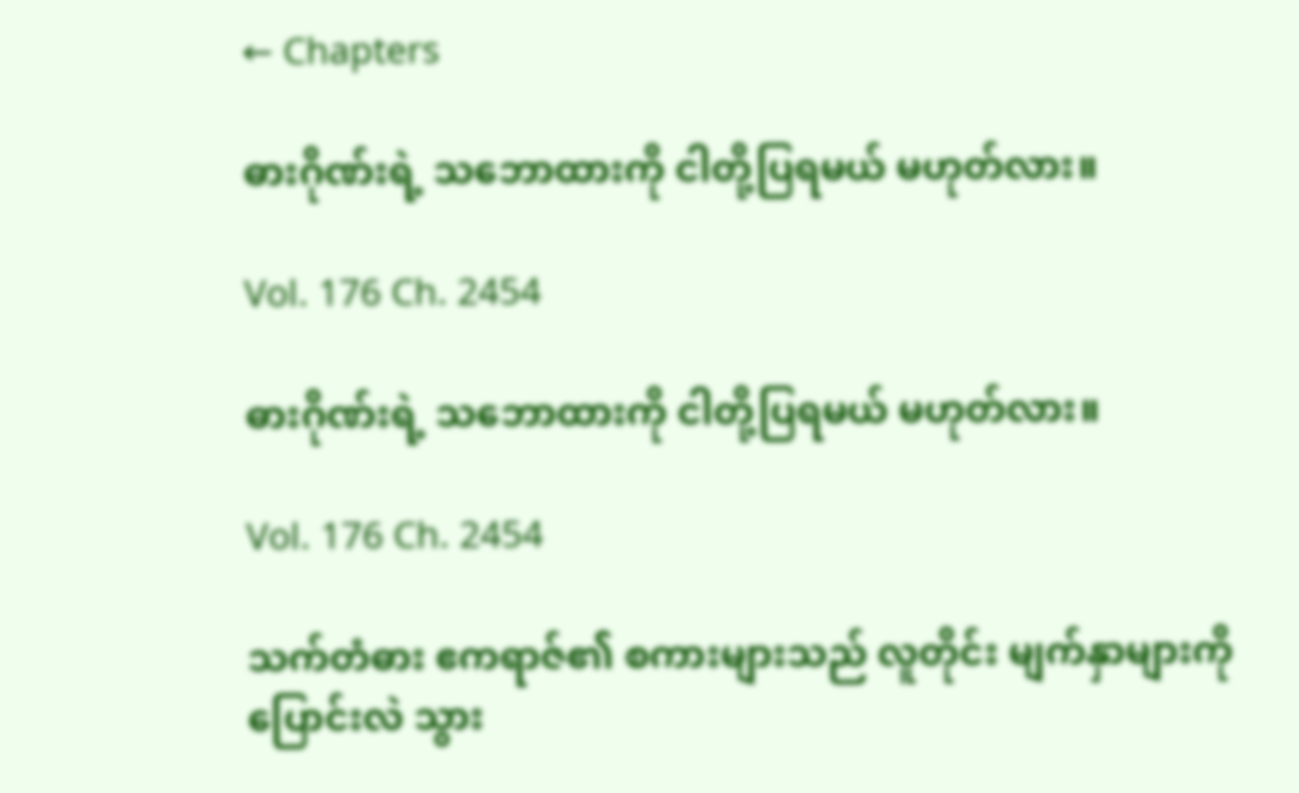← Chapters

ဓားဂိုဏ်းရဲ့ သဘောထားကို ငါတို့ပြရမယ် မဟုတ်လား။

Vol. 176 Ch. 2454

ဓားဂိုဏ်းရဲ့ သဘောထားကို ငါတို့ပြရမယ် မဟုတ်လား။

Vol. 176 Ch. 2454

သက်တံဓား ဧကရာဇ်၏ စကားများသည် လူတိုင်း မျက်နှာများကို ပြောင်းလဲ သွား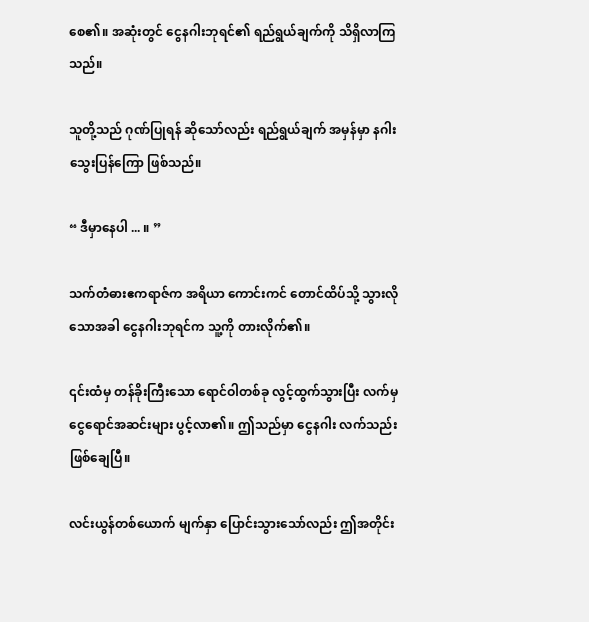စေ၏။ အဆုံးတွင် ငွေနဂါးဘုရင်၏ ရည်ရွယ်ချက်ကို သိရှိလာကြသည်။

သူတို့သည် ဂုဏ်ပြုရန် ဆိုသော်လည်း ရည်ရွယ်ချက် အမှန်မှာ နဂါးသွေးပြန်ကြော ဖြစ်သည်။

“ ဒီမှာနေပါ ... ။ ”

သက်တံဓားဧကရာဇ်က အရိယာ ကောင်းကင် တောင်ထိပ်သို့ သွားလိုသောအခါ ငွေနဂါးဘုရင်က သူ့ကို တားလိုက်၏။

၎င်းထံမှ တန်ခိုးကြီးသော ရောင်ဝါတစ်ခု လွင့်ထွက်သွားပြီး လက်မှ ငွေရောင်အဆင်းများ ပွင့်လာ၏။ ဤသည်မှာ ငွေနဂါး လက်သည်း ဖြစ်ချေပြီ။

လင်းယွန်တစ်ယောက် မျက်နှာ ပြောင်းသွားသော်လည်း ဤအတိုင်း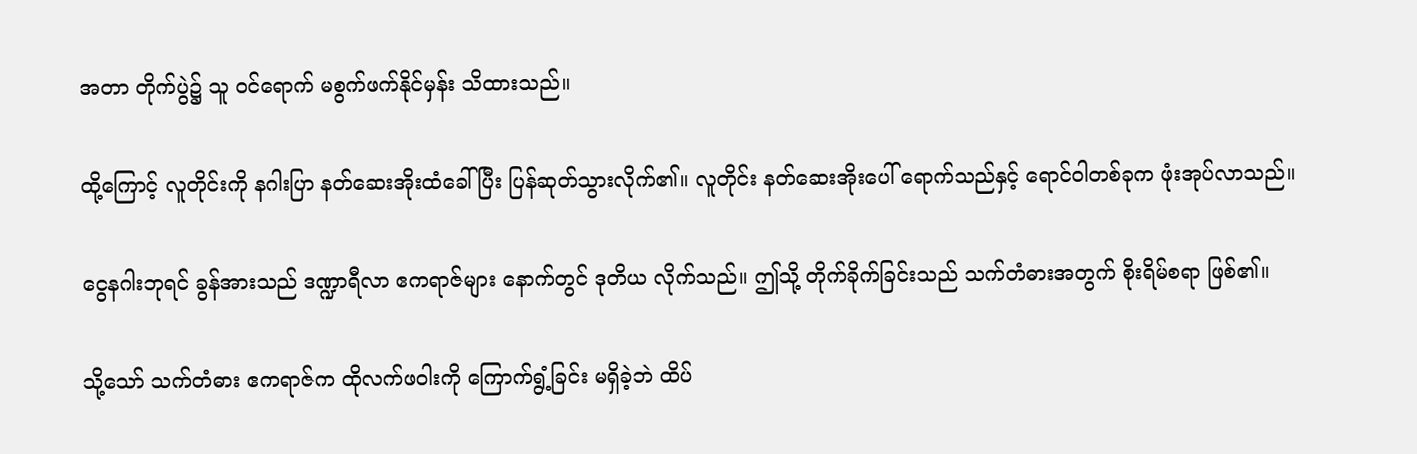အတာ တိုက်ပွဲ၌ သူ ဝင်ရောက် မစွက်ဖက်နိုင်မှန်း သိထားသည်။

ထို့ကြောင့် လူတိုင်းကို နဂါးပြာ နတ်ဆေးအိုးထံခေါ်ပြီး ပြန်ဆုတ်သွားလိုက်၏။ လူတိုင်း နတ်ဆေးအိုးပေါ် ရောက်သည်နှင့် ရောင်ဝါတစ်ခုက ဖုံးအုပ်လာသည်။

ငွေနဂါးဘုရင် ခွန်အားသည် ဒဏ္ဍာရီလာ ဧကရာဇ်များ နောက်တွင် ဒုတိယ လိုက်သည်။ ဤသို့ တိုက်ခိုက်ခြင်းသည် သက်တံဓားအတွက် စိုးရိမ်စရာ ဖြစ်၏။

သို့သော် သက်တံဓား ဧကရာဇ်က ထိုလက်ဖဝါးကို ကြောက်ရွံ့ခြင်း မရှိခဲ့ဘဲ ထိပ်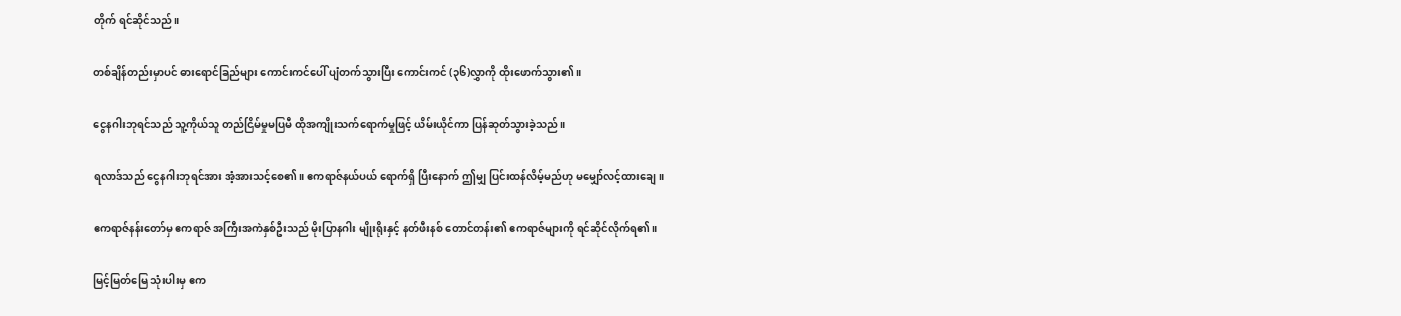တိုက် ရင်ဆိုင်သည်။

တစ်ချိန်တည်းမှာပင် ဓားရောင်ခြည်များ ကောင်းကင်ပေါ် ပျံတက်သွားပြီး ကောင်းကင် (၃၆)လွှာကို ထိုးဖောက်သွား၏။

ငွေနဂါးဘုရင်သည် သူ့ကိုယ်သူ တည်ငြိမ်မှုမပြမီ ထိုအကျိုးသက်ရောက်မှုဖြင့် ယိမ်းယိုင်ကာ ပြန်ဆုတ်သွားခဲ့သည်။

ရလာဒ်သည် ငွေနဂါးဘုရင်အား အံ့အားသင့်စေ၏။ ဧကရာဇ်နယ်ပယ် ရောက်ရှိ ပြီးနောက် ဤမျှ ပြင်းထန်လိမ့်မည်ဟု မမျှော်လင့်ထားချေ။

ဧကရာဇ်နန်းတော်မှ ဧကရာဇ် အကြီးအကဲနှစ်ဦးသည် မိုးပြာနဂါး မျိုးရိုးနှင့် နတ်ဖီးနစ် တောင်တန်း၏ ဧကရာဇ်များကို ရင်ဆိုင်လိုက်ရ၏။

မြင့်မြတ်မြေ သုံးပါးမှ ဧက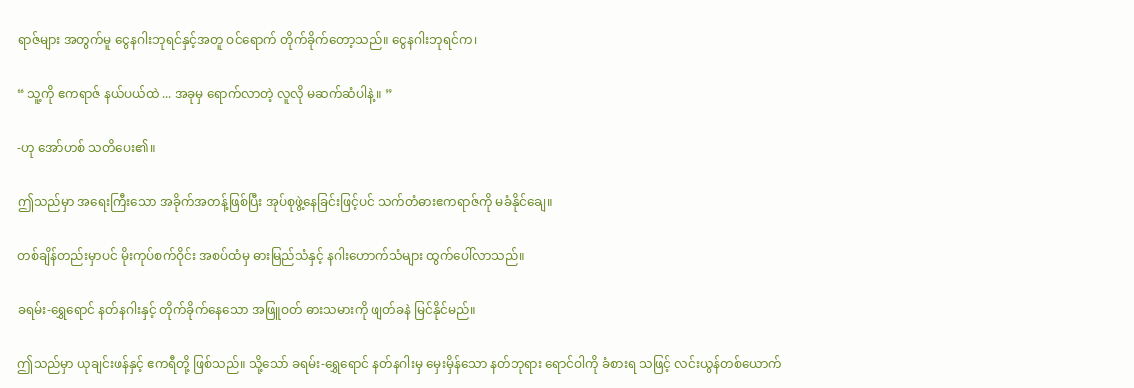ရာဇ်များ အတွက်မူ ငွေနဂါးဘုရင်နှင့်အတူ ဝင်ရောက် တိုက်ခိုက်တော့သည်။ ငွေနဂါးဘုရင်က၊

“ သူ့ကို ဧကရာဇ် နယ်ပယ်ထဲ ... အခုမှ ရောက်လာတဲ့ လူလို မဆက်ဆံပါနဲ့။ ”

-ဟု အော်ဟစ် သတိပေး၏။

ဤသည်မှာ အရေးကြီးသော အခိုက်အတန့်ဖြစ်ပြီး အုပ်စုဖွဲ့နေခြင်းဖြင့်ပင် သက်တံဓားဧကရာဇ်ကို မခံနိုင်ချေ။

တစ်ချိန်တည်းမှာပင် မိုးကုပ်စက်ဝိုင်း အစပ်ထံမှ ဓားမြည်သံနှင့် နဂါးဟောက်သံများ ထွက်ပေါ်လာသည်။

ခရမ်း-ရွှေရောင် နတ်နဂါးနှင့် တိုက်ခိုက်နေသော အဖြူဝတ် ဓားသမားကို ဖျတ်ခနဲ မြင်နိုင်မည်။

ဤသည်မှာ ယုချင်းဖန်နှင့် ဧကရီတို့ ဖြစ်သည်။ သို့သော် ခရမ်း-ရွှေရောင် နတ်နဂါးမှ မှေးမှိန်သော နတ်ဘုရား ရောင်ဝါကို ခံစားရ သဖြင့် လင်းယွန်တစ်ယောက်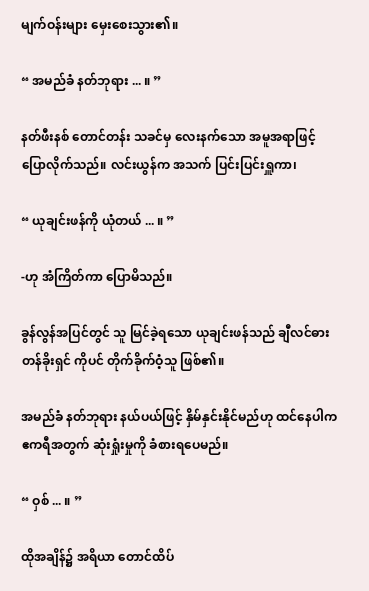မျက်ဝန်းများ မှေးစေးသွား၏။

“ အမည်ခံ နတ်ဘုရား ... ။ ”

နတ်ဖီးနစ် တောင်တန်း သခင်မှ လေးနက်သော အမူအရာဖြင့် ပြောလိုက်သည်။ လင်းယွန်က အသက် ပြင်းပြင်းရှူကာ၊

“ ယုချင်းဖန်ကို ယုံတယ် ... ။ ”

-ဟု အံကြိတ်ကာ ပြောမိသည်။

ခွန်လွန်အပြင်တွင် သူ မြင်ခဲ့ရသော ယုချင်းဖန်သည် ချီလင်ဓားတန်ခိုးရှင် ကိုပင် တိုက်ခိုက်ဝံ့သူ ဖြစ်၏။

အမည်ခံ နတ်ဘုရား နယ်ပယ်ဖြင့် နှိမ်နှင်းနိုင်မည်ဟု ထင်နေပါက ဧကရီအတွက် ဆုံးရှုံးမှုကို ခံစားရပေမည်။

“ ဝှစ် ... ။ ”

ထိုအချိန်၌ အရိယာ တောင်ထိပ်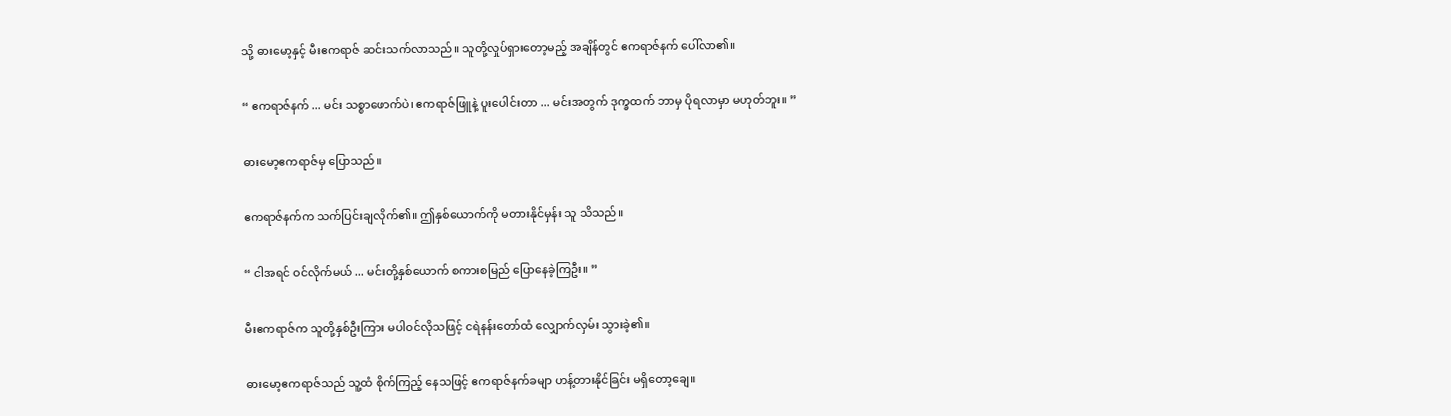သို့ ဓားမော့နှင့် မီးဧကရာဇ် ဆင်းသက်လာသည်။ သူတို့လှုပ်ရှားတော့မည့် အချိန်တွင် ဧကရာဇ်နက် ပေါ်လာ၏။

“ ဧကရာဇ်နက် ... မင်း သစ္စာဖောက်ပဲ၊ ဧကရာဇ်ဖြူနဲ့ ပူးပေါင်းတာ ... မင်းအတွက် ဒုက္ခထက် ဘာမှ ပိုရလာမှာ မဟုတ်ဘူး။ ”

ဓားမော့ဧကရာဇ်မှ ပြောသည်။

ဧကရာဇ်နက်က သက်ပြင်းချလိုက်၏။ ဤနှစ်ယောက်ကို မတားနိုင်မှန်း သူ သိသည်။

“ ငါအရင် ဝင်လိုက်မယ် ... မင်းတို့နှစ်ယောက် စကားစမြည် ပြောနေခဲ့ကြဦး။ ”

မီးဧကရာဇ်က သူတို့နှစ်ဦးကြား မပါဝင်လိုသဖြင့် ငရဲနန်းတော်ထံ လျှောက်လှမ်း သွားခဲ့၏။

ဓားမော့ဧကရာဇ်သည် သူ့ထံ စိုက်ကြည့် နေသဖြင့် ဧကရာဇ်နက်ခမျာ ဟန့်တားနိုင်ခြင်း မရှိတော့ချေ။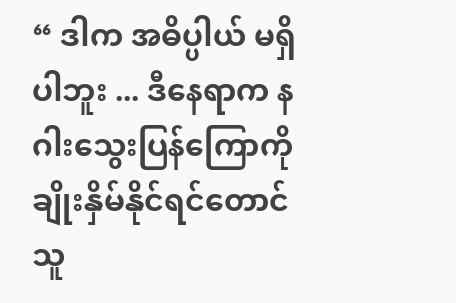“ ဒါက အဓိပ္ပါယ် မရှိပါဘူး ... ဒီနေရာက နဂါးသွေးပြန်ကြောကို ချိုးနှိမ်နိုင်ရင်တောင် သူ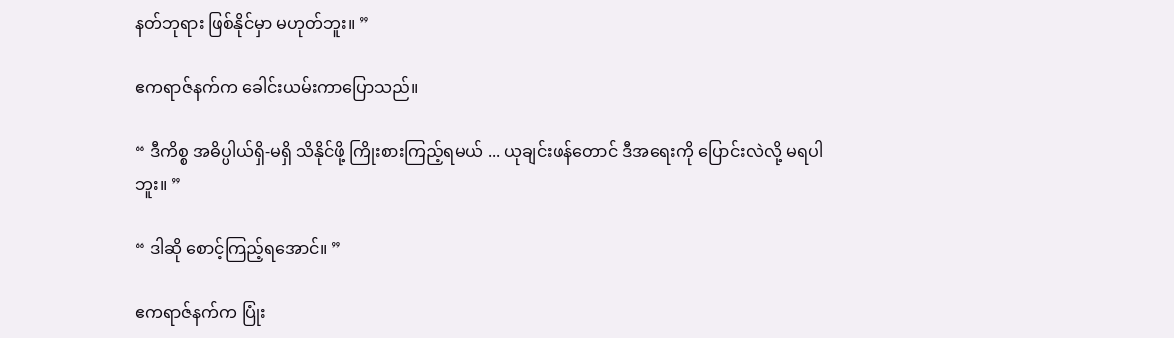နတ်ဘုရား ဖြစ်နိုင်မှာ မဟုတ်ဘူး။ ”

ဧကရာဇ်နက်က ခေါင်းယမ်းကာပြောသည်။

“ ဒီကိစ္စ အဓိပ္ပါယ်ရှိ-မရှိ သိနိုင်ဖို့ ကြိုးစားကြည့်ရမယ် ... ယုချင်းဖန်တောင် ဒီအရေးကို ပြောင်းလဲလို့ မရပါဘူး။ ”

“ ဒါဆို စောင့်ကြည့်ရအောင်။ ”

ဧကရာဇ်နက်က ပြုံး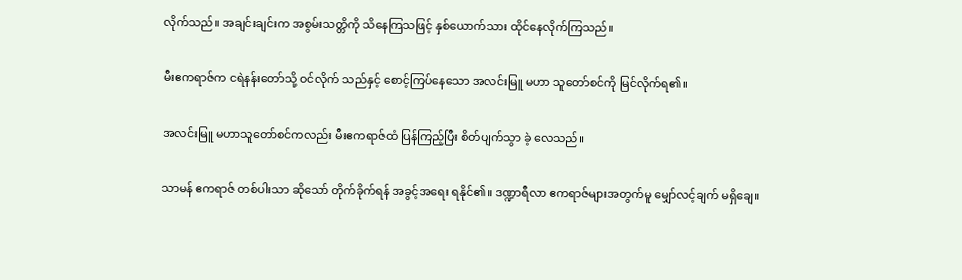လိုက်သည်။ အချင်းချင်းက အစွမ်းသတ္တိကို သိနေကြသဖြင့် နှစ်ယောက်သား ထိုင်နေလိုက်ကြသည်။

မီးဧကရာဇ်က ငရဲနန်းတော်သို့ ဝင်လိုက် သည်နှင့် စောင့်ကြပ်နေသော အလင်းမြူ မဟာ သူတော်စင်ကို မြင်လိုက်ရ၏။

အလင်းမြူ မဟာသူတော်စင်ကလည်း မီးဧကရာဇ်ထံ ပြန်ကြည့်ပြီး စိတ်ပျက်သွာ ခဲ့ လေသည်။

သာမန် ဧကရာဇ် တစ်ပါးသာ ဆိုသော် တိုက်ခိုက်ရန် အခွင့်အရေး ရနိုင်၏။ ဒဏ္ဍာရီလာ ဧကရာဇ်များအတွက်မူ မျှော်လင့်ချက် မရှိချေ။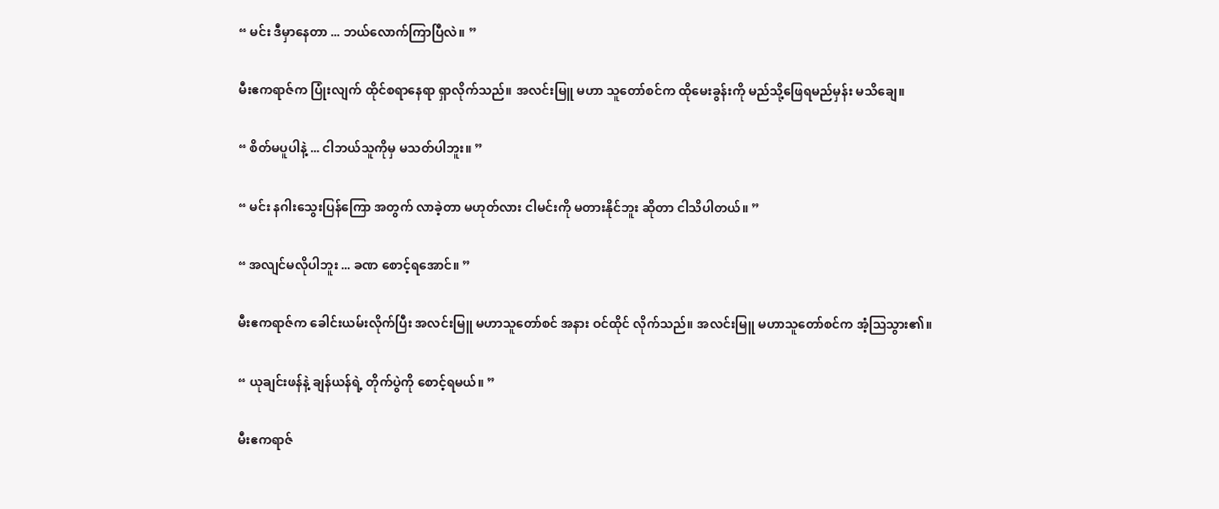“ မင်း ဒီမှာနေတာ ... ဘယ်လောက်ကြာပြီလဲ။ ”

မီးဧကရာဇ်က ပြုံးလျက် ထိုင်စရာနေရာ ရှာလိုက်သည်။ အလင်းမြူ မဟာ သူတော်စင်က ထိုမေးခွန်းကို မည်သို့ဖြေရမည်မှန်း မသိချေ။

“ စိတ်မပူပါနဲ့ ... ငါဘယ်သူကိုမှ မသတ်ပါဘူး။ ”

“ မင်း နဂါးသွေးပြန်ကြော အတွက် လာခဲ့တာ မဟုတ်လား ငါမင်းကို မတားနိုင်ဘူး ဆိုတာ ငါသိပါတယ်။ ”

“ အလျင်မလိုပါဘူး ... ခဏ စောင့်ရအောင်။ ”

မီးဧကရာဇ်က ခေါင်းယမ်းလိုက်ပြီး အလင်းမြူ မဟာသူတော်စင် အနား ဝင်ထိုင် လိုက်သည်။ အလင်းမြူ မဟာသူတော်စင်က အံ့သြသွား၏။

“ ယုချင်းဖန်နဲ့ ချန်ယန်ရဲ့ တိုက်ပွဲကို စောင့်ရမယ်။ ”

မီးဧကရာဇ်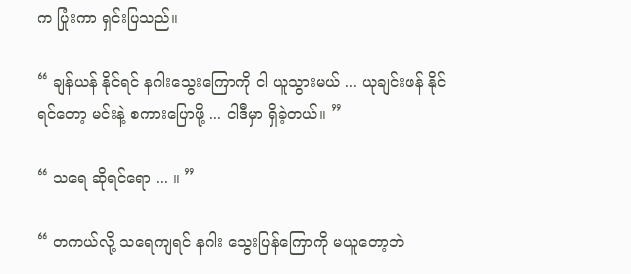က ပြုံးကာ ရှင်းပြသည်။

“ ချန်ယန် နိုင်ရင် နဂါးသွေးကြောကို ငါ ယူသွားမယ် ... ယုချင်းဖန် နိုင်ရင်တော့ မင်းနဲ့ စကားပြောဖို့ ... ငါဒီမှာ ရှိခဲ့တယ်။ ”

“ သရေ ဆိုရင်ရော ... ။ ”

“ တကယ်လို့ သရေကျရင် နဂါး သွေးပြန်ကြောကို မယူတော့ဘဲ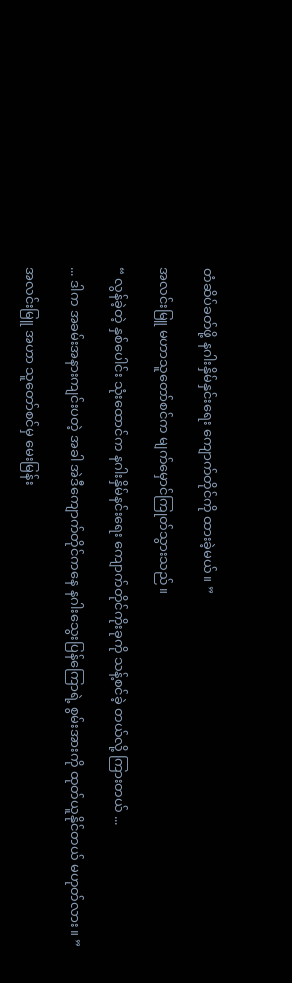တံဆိပ်ခတ်ဖို့ နဂါးနှိမ်နှင်းရေး ကျောက်တိုင်ကို ထားခဲ့မယ်။ ”

အလင်းမြူ မဟာသူတော်စင်က မျက်မှောင်ကြုတ်သွားသည်။

“ လွန်ခဲ့တဲ့ နှစ်ပေါင်း သုံးထောင်က နဂါးနှိမ်နင်းရေး ကျောက်တိုင်ကိုးခုကို သန့်စင်ခဲ့ တယ်လို့ ကြားတယ် ...

... ဒါက အခမ်းအနားကျင်းပတဲ့ အခါ အဲဒီကျောက်တိုင်ကနေ နဂါးသွေးပြန်ကြောရဲ့ စွမ်းအားကို ထုတ်ယူနိုင်တယ် မဟုတ်လား။ ”

အလင်းမြူ အဟာ သူတော်စင်မှ မေးမြန်း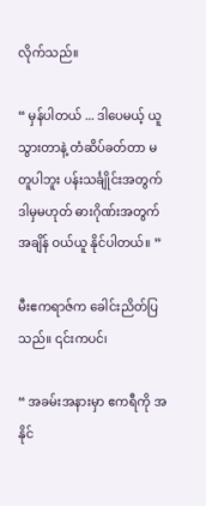လိုက်သည်။

“ မှန်ပါတယ် ... ဒါပေမယ့် ယူသွားတာနဲ့ တံဆိပ်ခတ်တာ မတူပါဘူး ပန်းသင်္ချိုင်းအတွက် ဒါမှမဟုတ် ဓားဂိုဏ်းအတွက် အချိန် ဝယ်ယူ နိုင်ပါတယ်။ ”

မီးဧကရာဇ်က ခေါင်းညိတ်ပြသည်။ ၎င်းကပင်၊

“ အခမ်းအနားမှာ ဧကရီကို အနိုင်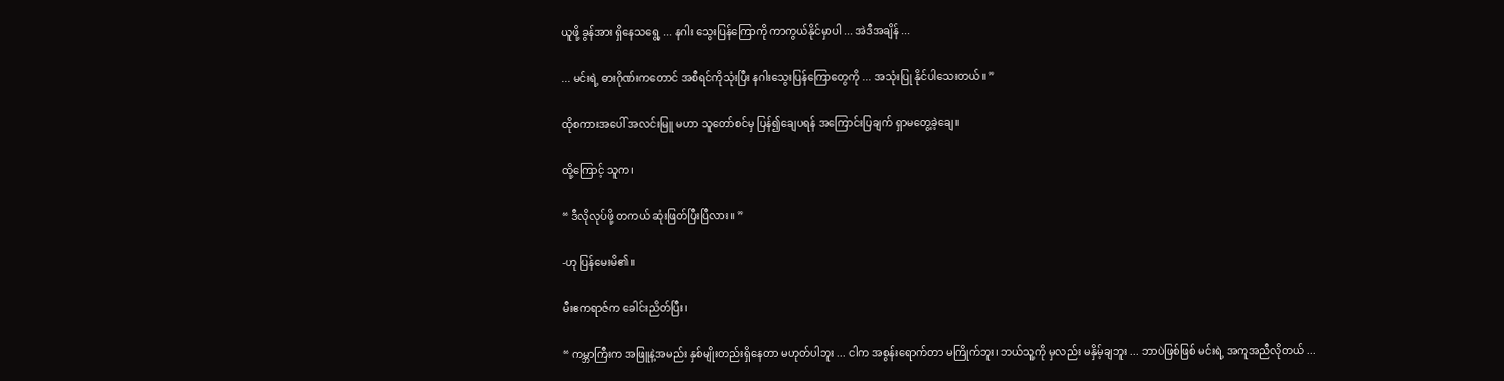ယူဖို့ ခွန်အား ရှိနေသရွေ့ ... နဂါး သွေးပြန်ကြောကို ကာကွယ်နိုင်မှာပါ ... အဲဒီအချိန် ...

... မင်းရဲ့ ဓားဂိုဏ်းကတောင် အစီရင်ကိုသုံးပြီး နဂါးသွေးပြန်ကြောတွေကို ... အသုံးပြု နိုင်ပါသေးတယ်။ ”

ထိုစကားအပေါ် အလင်းမြူ မဟာ သူတော်စင်မှ ပြန်၍ချေပရန် အကြောင်းပြချက် ရှာမတွေ့ခဲ့ချေ။

ထို့ကြောင့် သူက၊

“ ဒီလိုလုပ်ဖို့ တကယ် ဆုံးဖြတ်ပြီးပြီလား။ ”

-ဟု ပြန်မေးမိ၏။

မီးဧကရာဇ်က ခေါင်းညိတ်ပြီး၊

“ ကမ္ဘာကြီးက အဖြူနဲ့အမည်း နှစ်မျိုးတည်းရှိနေတာ မဟုတ်ပါဘူး ... ငါက အစွန်းရောက်တာ မကြိုက်ဘူး၊ ဘယ်သူ့ကို မှလည်း မနှိမ့်ချဘူး ... ဘာပဲဖြစ်ဖြစ် မင်းရဲ့ အကူအညီလိုတယ် ...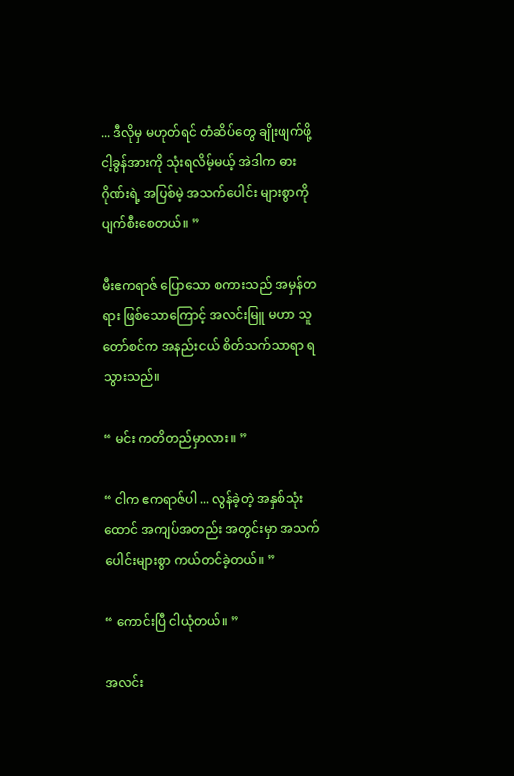... ဒီလိုမှ မဟုတ်ရင် တံဆိပ်တွေ ချိုးဖျက်ဖို့ ငါ့ခွန်အားကို သုံးရလိမ့်မယ့် အဲဒါက ဓားဂိုဏ်းရဲ့ အပြစ်မဲ့ အသက်ပေါင်း များစွာကို ပျက်စီးစေတယ်။ ”

မီးဧကရာဇ် ပြောသော စကားသည် အမှန်တရား ဖြစ်သောကြောင့် အလင်းမြူ မဟာ သူတော်စင်က အနည်းငယ် စိတ်သက်သာရာ ရသွားသည်။

“ မင်း ကတိတည်မှာလား။ ”

“ ငါက ဧကရာဇ်ပါ ... လွန်ခဲ့တဲ့ အနှစ်သုံးထောင် အကျပ်အတည်း အတွင်းမှာ အသက်ပေါင်းများစွာ ကယ်တင်ခဲ့တယ်။ ”

“ ကောင်းပြီ ငါယုံတယ်။ ”

အလင်း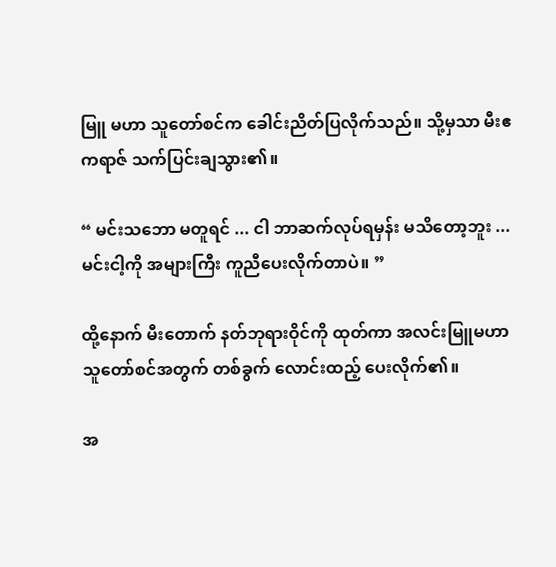မြူ မဟာ သူတော်စင်က ခေါင်းညိတ်ပြလိုက်သည်။ သို့မှသာ မီးဧကရာဇ် သက်ပြင်းချသွား၏။

“ မင်းသဘော မတူရင် ... ငါ ဘာဆက်လုပ်ရမှန်း မသိတော့ဘူး ... မင်းငါ့ကို အများကြီး ကူညီပေးလိုက်တာပဲ။ ”

ထို့နောက် မီးတောက် နတ်ဘုရားဝိုင်ကို ထုတ်ကာ အလင်းမြူမဟာသူတော်စင်အတွက် တစ်ခွက် လောင်းထည့် ပေးလိုက်၏။

အ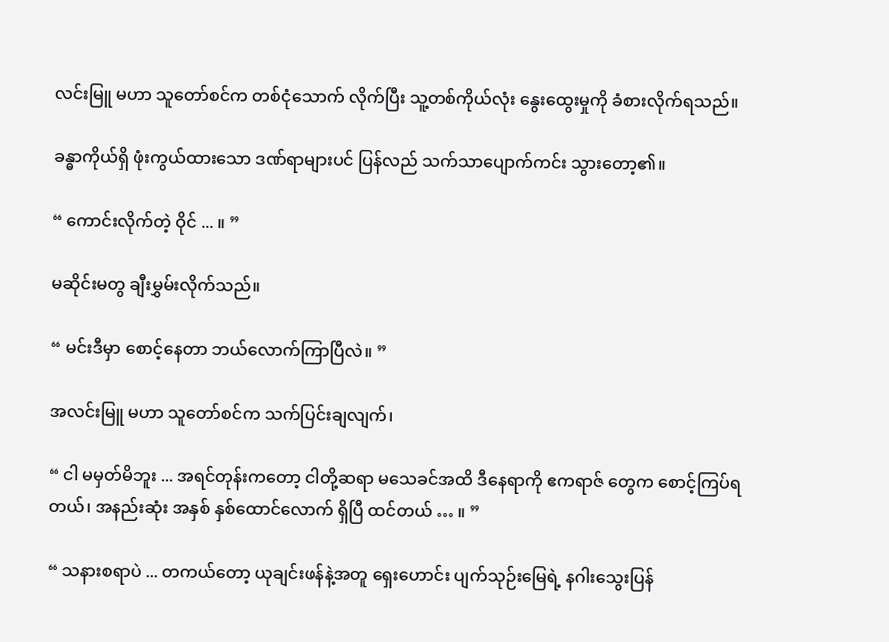လင်းမြူ မဟာ သူတော်စင်က တစ်ငုံသောက် လိုက်ပြီး သူ့တစ်ကိုယ်လုံး နွေးထွေးမှုကို ခံစားလိုက်ရသည်။

ခန္ဓာကိုယ်ရှိ ဖုံးကွယ်ထားသော ဒဏ်ရာများပင် ပြန်လည် သက်သာပျောက်ကင်း သွားတော့၏။

“ ကောင်းလိုက်တဲ့ ဝိုင် ... ။ ”

မဆိုင်းမတွ ချီးမွှမ်းလိုက်သည်။

“ မင်းဒီမှာ စောင့်နေတာ ဘယ်လောက်ကြာပြီလဲ။ ”

အလင်းမြူ မဟာ သူတော်စင်က သက်ပြင်းချလျက်၊

“ ငါ မမှတ်မိဘူး ... အရင်တုန်းကတော့ ငါတို့ဆရာ မသေခင်အထိ ဒီနေရာကို ဧကရာဇ် တွေက စောင့်ကြပ်ရတယ်၊ အနည်းဆုံး အနှစ် နှစ်ထောင်လောက် ရှိပြီ ထင်တယ် … ။ ”

“ သနားစရာပဲ ... တကယ်တော့ ယုချင်းဖန်နဲ့အတူ ရှေးဟောင်း ပျက်သုဉ်းမြေရဲ့ နဂါးသွေးပြန်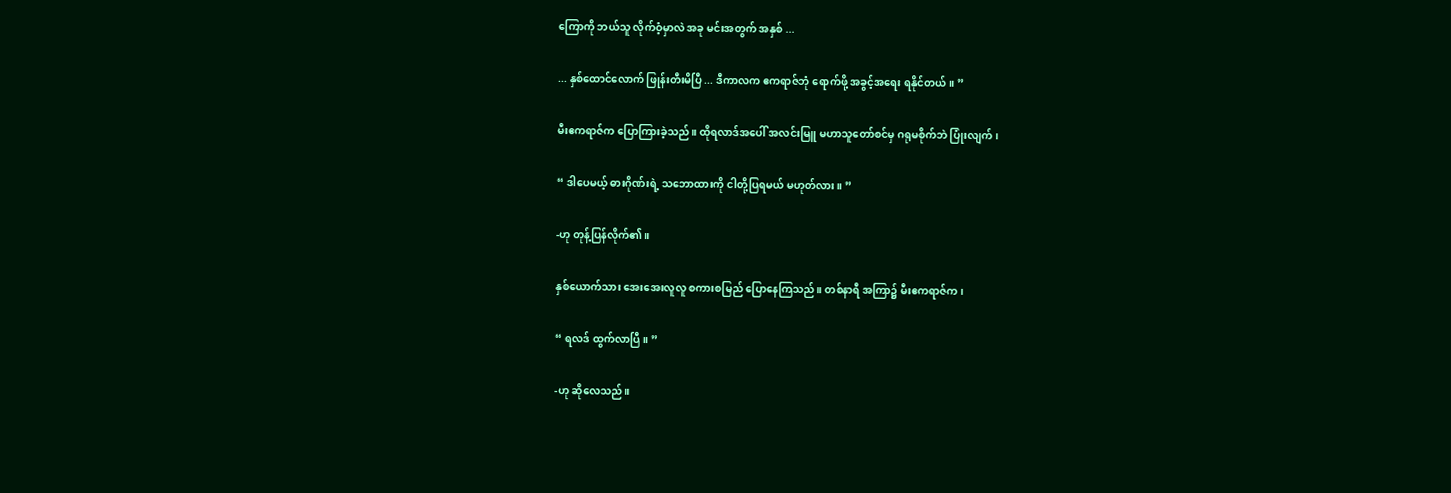ကြောကို ဘယ်သူ လိုက်ဝံ့မှာလဲ အခု မင်းအတွက် အနှစ် ...

... နှစ်ထောင်လောက် ဖြုန်းတီးမိပြီ ... ဒီကာလက ဧကရာဇ်ဘုံ ရောက်ဖို့ အခွင့်အရေး ရနိုင်တယ်။ ”

မီးဧကရာဇ်က ပြောကြားခဲ့သည်။ ထိုရလာဒ်အပေါ် အလင်းမြူ မဟာသူတော်စင်မှ ဂရုမစိုက်ဘဲ ပြုံးလျက်၊

“ ဒါပေမယ့် ဓားဂိုဏ်းရဲ့ သဘောထားကို ငါတို့ပြရမယ် မဟုတ်လား။ ”

-ဟု တုန့်ပြန်လိုက်၏။

နှစ်ယောက်သား အေးအေးလူလူ စကားစမြည် ပြောနေကြသည်။ တစ်နာရီ အကြာ၌ မီးဧကရာဇ်က၊

“ ရလဒ် ထွက်လာပြီ။ ”

-ဟု ဆိုလေသည်။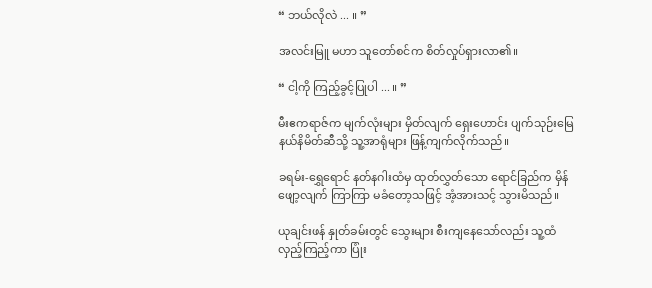“ ဘယ်လိုလဲ ... ။ ”

အလင်းမြူ မဟာ သူတော်စင်က စိတ်လှုပ်ရှားလာ၏။

“ ငါ့ကို ကြည့်ခွင့်ပြုပါ ... ။ ”

မီးဧကရာဇ်က မျက်လုံးများ မှိတ်လျက် ရှေးဟောင်း ပျက်သုဉ်းမြေ နယ်နိမိတ်ဆီသို့ သူ့အာရုံများ ဖြန့်ကျက်လိုက်သည်။

ခရမ်း-ရွှေရောင် နတ်နဂါးထံမှ ထုတ်လွှတ်သော ရောင်ခြည်က မှိန်ဖျော့လျက် ကြာကြာ မခံတော့သဖြင့် အံ့အားသင့် သွားမိသည်။

ယုချင်းဖန် နှုတ်ခမ်းတွင် သွေးများ စီးကျနေသော်လည်း သူ့ထံ လှည့်ကြည့်ကာ ပြုံး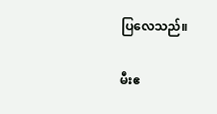ပြလေသည်။

မီးဧ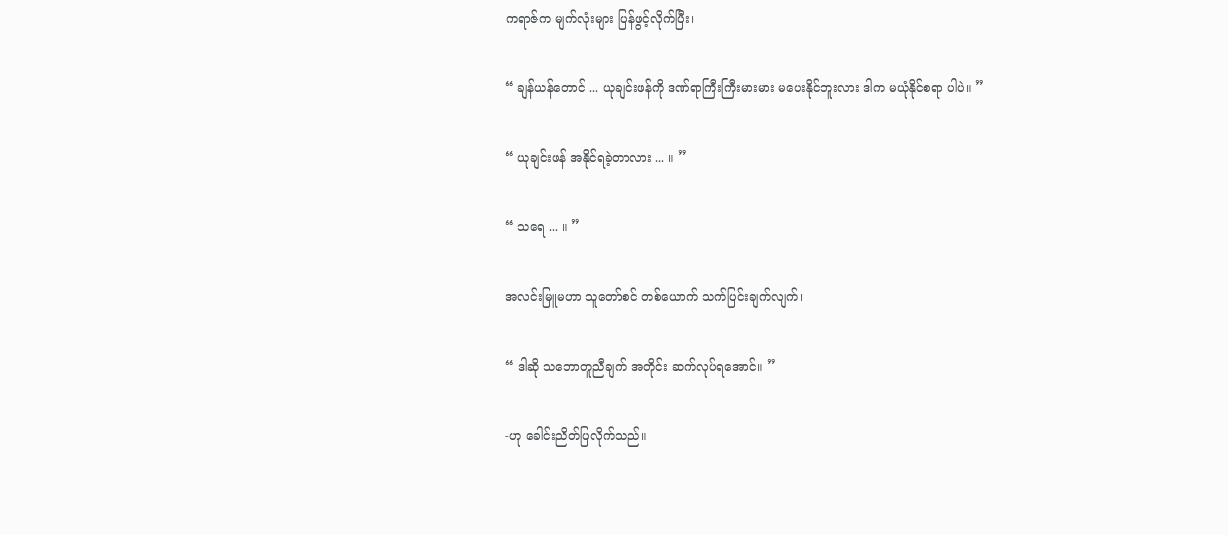ကရာဇ်က မျက်လုံးများ ပြန်ဖွင့်လိုက်ပြီး၊

“ ချန်ယန်တောင် ... ယုချင်းဖန်ကို ဒဏ်ရာကြီးကြီးမားမား မပေးနိုင်ဘူးလား ဒါက မယုံနိုင်စရာ ပါပဲ။ ”

“ ယုချင်းဖန် အနိုင်ရခဲ့တာလား ... ။ ”

“ သရေ ... ။ ”

အလင်းမြူမဟာ သူတော်စင် တစ်ယောက် သက်ပြင်းချက်လျက်၊

“ ဒါဆို သဘောတူညီချက် အတိုင်း ဆက်လုပ်ရအောင်။ ”

-ဟု ခေါင်းညိတ်ပြလိုက်သည်။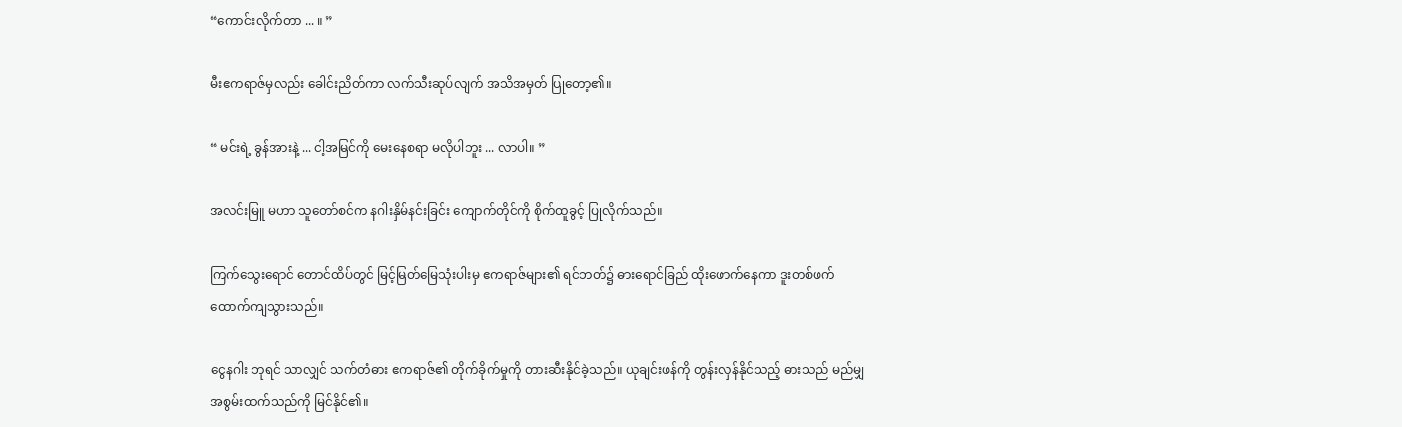“ကောင်းလိုက်တာ ... ။ ”

မီးဧကရာဇ်မှလည်း ခေါင်းညိတ်ကာ လက်သီးဆုပ်လျက် အသိအမှတ် ပြုတော့၏။

“ မင်းရဲ့ ခွန်အားနဲ့ ... ငါ့အမြင်ကို မေးနေစရာ မလိုပါဘူး ... လာပါ။ ”

အလင်းမြူ မဟာ သူတော်စင်က နဂါးနှိမ်နင်းခြင်း ကျောက်တိုင်ကို စိုက်ထူခွင့် ပြုလိုက်သည်။

ကြက်သွေးရောင် တောင်ထိပ်တွင် မြင့်မြတ်မြေသုံးပါးမှ ဧကရာဇ်များ၏ ရင်ဘတ်၌ ဓားရောင်ခြည် ထိုးဖောက်နေကာ ဒူးတစ်ဖက် ထောက်ကျသွားသည်။

ငွေနဂါး ဘုရင် သာလျှင် သက်တံဓား ဧကရာဇ်၏ တိုက်ခိုက်မှုကို တားဆီးနိုင်ခဲ့သည်။ ယုချင်းဖန်ကို တွန်းလှန်နိုင်သည့် ဓားသည် မည်မျှ အစွမ်းထက်သည်ကို မြင်နိုင်၏။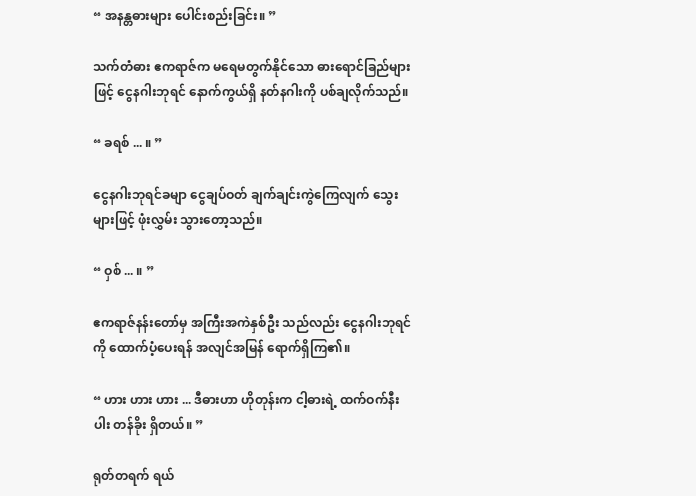“ အနန္တဓားများ ပေါင်းစည်းခြင်း။ ”

သက်တံဓား ဧကရာဇ်က မရေမတွက်နိုင်သော ဓားရောင်ခြည်များဖြင့် ငွေနဂါးဘုရင် နောက်ကွယ်ရှိ နတ်နဂါးကို ပစ်ချလိုက်သည်။

“ ခရစ် ... ။ ”

ငွေနဂါးဘုရင်ခမျာ ငွေချပ်ဝတ် ချက်ချင်းကွဲကြေလျက် သွေးများဖြင့် ဖုံးလွှမ်း သွားတော့သည်။

“ ဝှစ် ... ။ ”

ဧကရာဇ်နန်းတော်မှ အကြီးအကဲနှစ်ဦး သည်လည်း ငွေနဂါးဘုရင်ကို ထောက်ပံ့ပေးရန် အလျင်အမြန် ရောက်ရှိကြ၏။

“ ဟား ဟား ဟား ... ဒီဓားဟာ ဟိုတုန်းက ငါ့ဓားရဲ့ ထက်ဝက်နီးပါး တန်ခိုး ရှိတယ်။ ”

ရုတ်တရက် ရယ်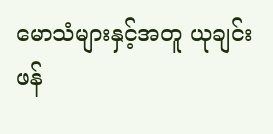မောသံများနှင့်အတူ ယုချင်းဖန်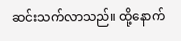ဆင်းသက်လာသည်။ ထို့နောက်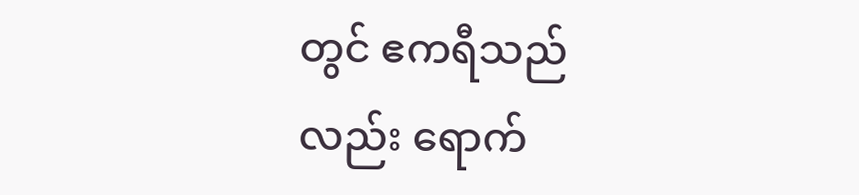တွင် ဧကရီသည်လည်း ရောက်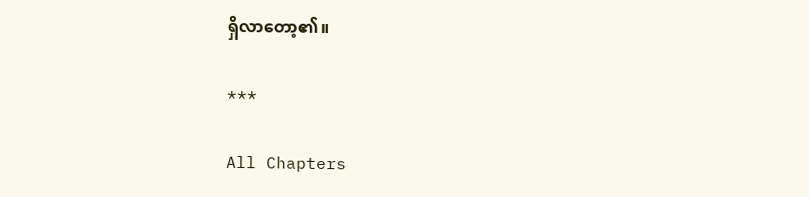ရှိလာတော့၏။

***

All Chapters